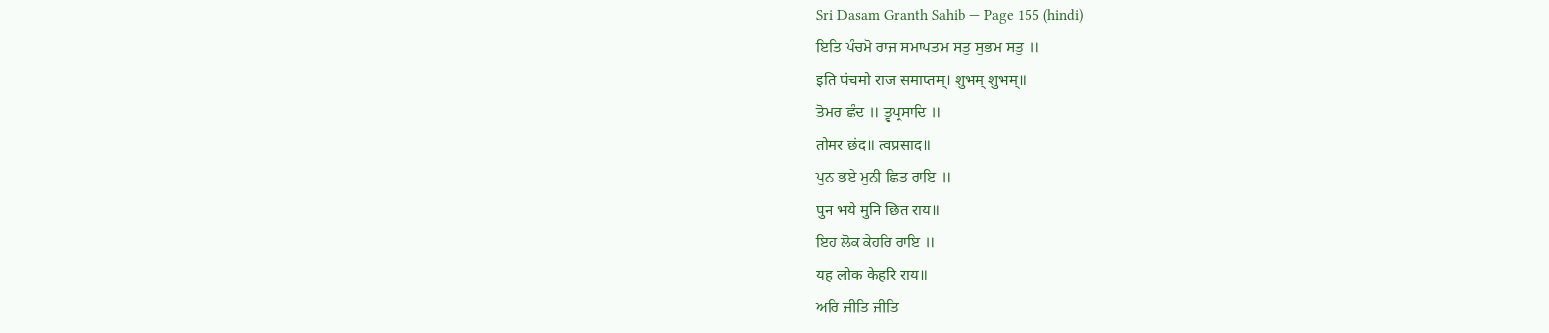Sri Dasam Granth Sahib — Page 155 (hindi)
ਇਤਿ ਪੰਚਮੋ ਰਾਜ ਸਮਾਪਤਮ ਸਤੁ ਸੁਭਮ ਸਤੁ ॥
इति पंचमो राज समाप्तम्। शुभम् शुभम्॥
ਤੋਮਰ ਛੰਦ ॥ ਤ੍ਵਪ੍ਰਸਾਦਿ ॥
तोमर छंद॥ त्वप्रसाद॥
ਪੁਨ ਭਏ ਮੁਨੀ ਛਿਤ ਰਾਇ ॥
पुन भये मुनि छित राय॥
ਇਹ ਲੋਕ ਕੇਹਰਿ ਰਾਇ ॥
यह लोक केहरि राय॥
ਅਰਿ ਜੀਤਿ ਜੀਤਿ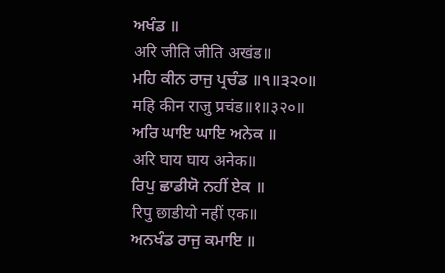ਅਖੰਡ ॥
अरि जीति जीति अखंड॥
ਮਹਿ ਕੀਨ ਰਾਜੁ ਪ੍ਰਚੰਡ ॥੧॥੩੨੦॥
महि कीन राजु प्रचंड॥१॥३२०॥
ਅਰਿ ਘਾਇ ਘਾਇ ਅਨੇਕ ॥
अरि घाय घाय अनेक॥
ਰਿਪੁ ਛਾਡੀਯੋ ਨਹੀਂ ਏਕ ॥
रिपु छाडीयो नहीं एक॥
ਅਨਖੰਡ ਰਾਜੁ ਕਮਾਇ ॥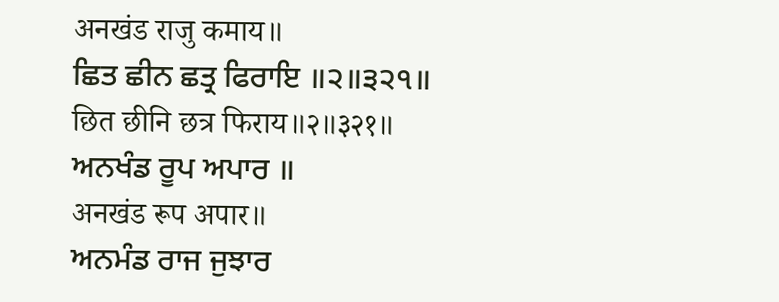अनखंड राजु कमाय॥
ਛਿਤ ਛੀਨ ਛਤ੍ਰ ਫਿਰਾਇ ॥੨॥੩੨੧॥
छित छीनि छत्र फिराय॥२॥३२१॥
ਅਨਖੰਡ ਰੂਪ ਅਪਾਰ ॥
अनखंड रूप अपार॥
ਅਨਮੰਡ ਰਾਜ ਜੁਝਾਰ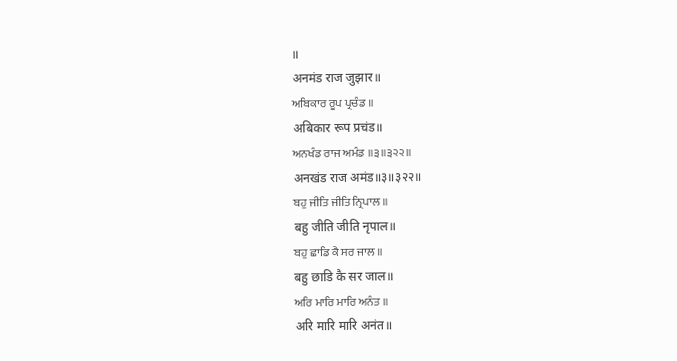॥
अनमंड राज जुझार॥
ਅਬਿਕਾਰ ਰੂਪ ਪ੍ਰਚੰਡ ॥
अबिकार रूप प्रचंड॥
ਅਨਖੰਡ ਰਾਜ ਅਮੰਡ ॥੩॥੩੨੨॥
अनखंड राज अमंड॥३॥३२२॥
ਬਹੁ ਜੀਤਿ ਜੀਤਿ ਨ੍ਰਿਪਾਲ ॥
बहु जीति जीति नृपाल॥
ਬਹੁ ਛਾਡਿ ਕੈ ਸਰ ਜਾਲ ॥
बहु छाडि कै सर जाल॥
ਅਰਿ ਮਾਰਿ ਮਾਰਿ ਅਨੰਤ ॥
अरि मारि मारि अनंत॥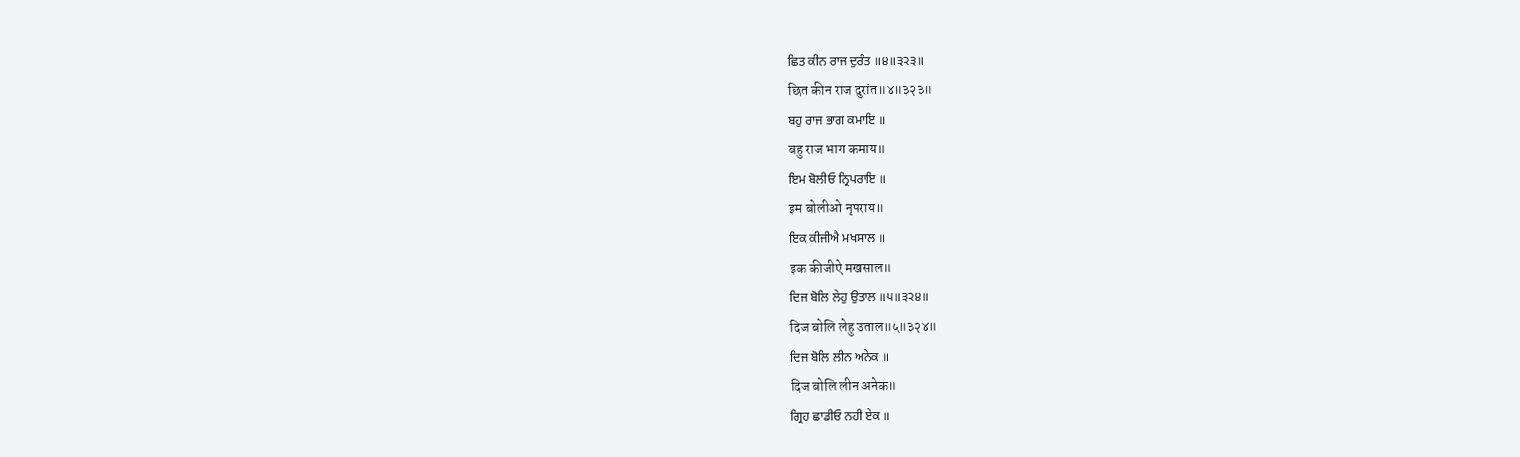ਛਿਤ ਕੀਨ ਰਾਜ ਦੁਰੰਤ ॥੪॥੩੨੩॥
छित कीन राज दुरांत॥४॥३२३॥
ਬਹੁ ਰਾਜ ਭਾਗ ਕਮਾਇ ॥
बहु राज भाग कमाय॥
ਇਮ ਬੋਲੀਓ ਨ੍ਰਿਪਰਾਇ ॥
इम बोलीओ नृपराय॥
ਇਕ ਕੀਜੀਐ ਮਖਸਾਲ ॥
इक कीजीऐ मखसाल॥
ਦਿਜ ਬੋਲਿ ਲੇਹੁ ਉਤਾਲ ॥੫॥੩੨੪॥
दिज बोलि लेहु उताल॥५॥३२४॥
ਦਿਜ ਬੋਲਿ ਲੀਨ ਅਨੇਕ ॥
दिज बोलि लीन अनेक॥
ਗ੍ਰਿਹ ਛਾਡੀਓ ਨਹੀ ਏਕ ॥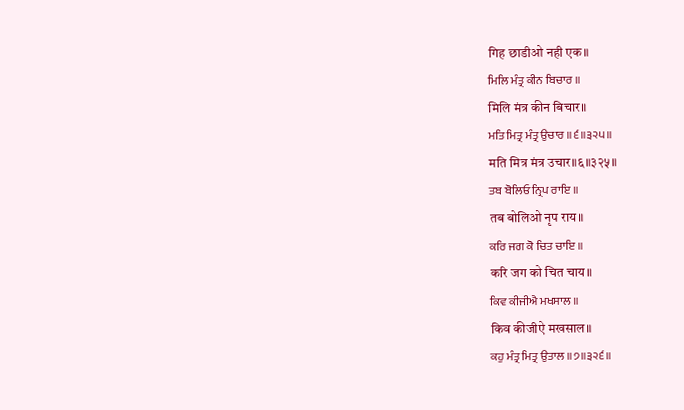गिह छाडीओ नही एक॥
ਮਿਲਿ ਮੰਤ੍ਰ ਕੀਨ ਬਿਚਾਰ ॥
मिलि मंत्र कीन बिचार॥
ਮਤਿ ਮਿਤ੍ਰ ਮੰਤ੍ਰ ਉਚਾਰ ॥੬॥੩੨੫॥
मति मित्र मंत्र उचार॥६॥३२५॥
ਤਬ ਬੋਲਿਓ ਨ੍ਰਿਪ ਰਾਇ ॥
तब बोलिओ नृप राय॥
ਕਰਿ ਜਗ ਕੋ ਚਿਤ ਚਾਇ ॥
करि जग को चित चाय॥
ਕਿਵ ਕੀਜੀਐ ਮਖਸਾਲ ॥
किव कीजीऐ मखसाल॥
ਕਹੁ ਮੰਤ੍ਰ ਮਿਤ੍ਰ ਉਤਾਲ ॥੭॥੩੨੬॥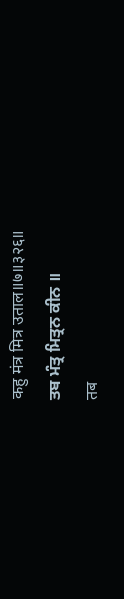कहु मंत्र मित्र उताल॥७॥३२६॥
ਤਬ ਮੰਤ੍ਰ ਮਿਤ੍ਰਨ ਕੀਨ ॥
तब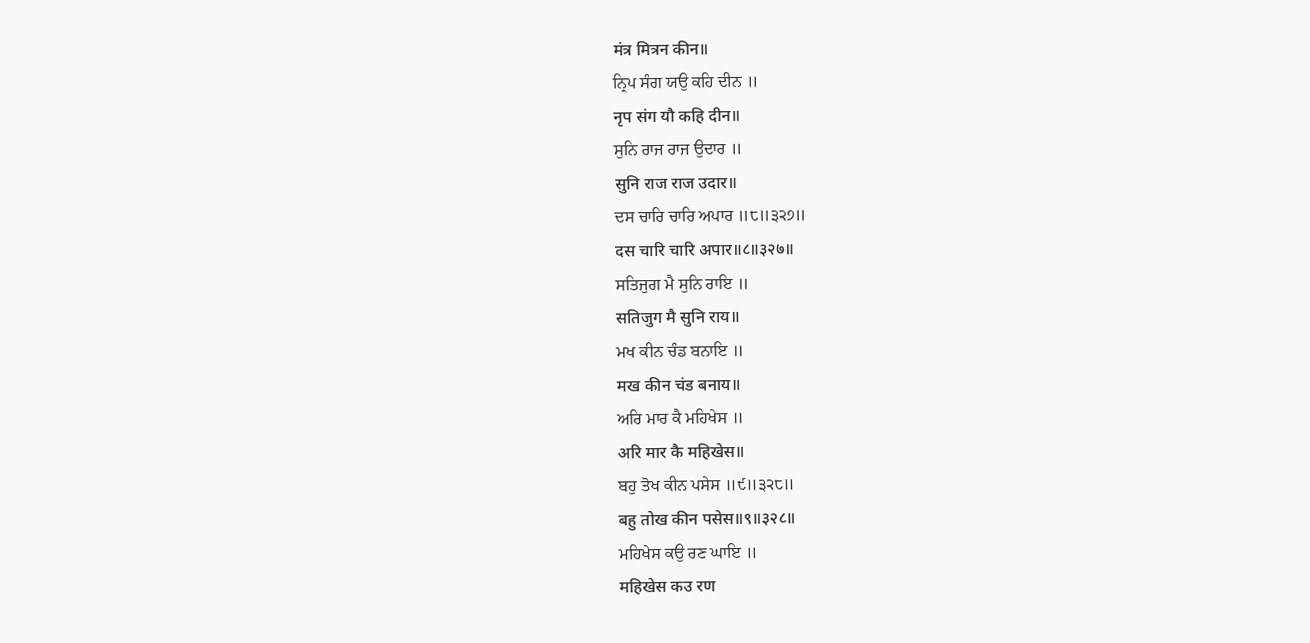मंत्र मित्रन कीन॥
ਨ੍ਰਿਪ ਸੰਗ ਯਉ ਕਹਿ ਦੀਨ ॥
नृप संग यौ कहि दीन॥
ਸੁਨਿ ਰਾਜ ਰਾਜ ਉਦਾਰ ॥
सुनि राज राज उदार॥
ਦਸ ਚਾਰਿ ਚਾਰਿ ਅਪਾਰ ॥੮॥੩੨੭॥
दस चारि चारि अपार॥८॥३२७॥
ਸਤਿਜੁਗ ਮੈ ਸੁਨਿ ਰਾਇ ॥
सतिजुग मै सुनि राय॥
ਮਖ ਕੀਨ ਚੰਡ ਬਨਾਇ ॥
मख कीन चंड बनाय॥
ਅਰਿ ਮਾਰ ਕੈ ਮਹਿਖੇਸ ॥
अरि मार कै महिखेस॥
ਬਹੁ ਤੋਖ ਕੀਨ ਪਸੇਸ ॥੯॥੩੨੮॥
बहु तोख कीन पसेस॥९॥३२८॥
ਮਹਿਖੇਸ ਕਉ ਰਣ ਘਾਇ ॥
महिखेस कउ रण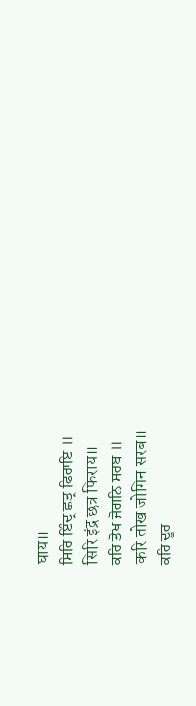घाय॥
ਸਿਰਿ ਇੰਦ੍ਰ ਛਤ੍ਰ ਫਿਰਾਇ ॥
सिरि इंद्र छत्र फिराय॥
ਕਰਿ ਤੋਖ ਜੋਗਨਿ ਸਰਬ ॥
करि तोख जोगिन सरब॥
ਕਰਿ ਦੂਰ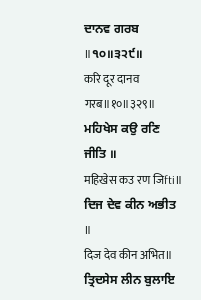ਦਾਨਵ ਗਰਬ ॥੧੦॥੩੨੯॥
करि दूर दानव गरब॥१०॥३२९॥
ਮਹਿਖੇਸ ਕਉ ਰਣਿ ਜੀਤਿ ॥
महिखेस कउ रण जिfti॥
ਦਿਜ ਦੇਵ ਕੀਨ ਅਭੀਤ ॥
दिज देव कीन अभित॥
ਤ੍ਰਿਦਸੇਸ ਲੀਨ ਬੁਲਾਇ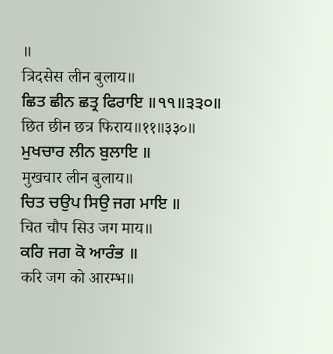॥
त्रिदसेस लीन बुलाय॥
ਛਿਤ ਛੀਨ ਛਤ੍ਰ ਫਿਰਾਇ ॥੧੧॥੩੩੦॥
छित छीन छत्र फिराय॥११॥३३०॥
ਮੁਖਚਾਰ ਲੀਨ ਬੁਲਾਇ ॥
मुखचार लीन बुलाय॥
ਚਿਤ ਚਉਪ ਸਿਉ ਜਗ ਮਾਇ ॥
चित चौप सिउ जग माय॥
ਕਰਿ ਜਗ ਕੋ ਆਰੰਭ ॥
करि जग को आरम्भ॥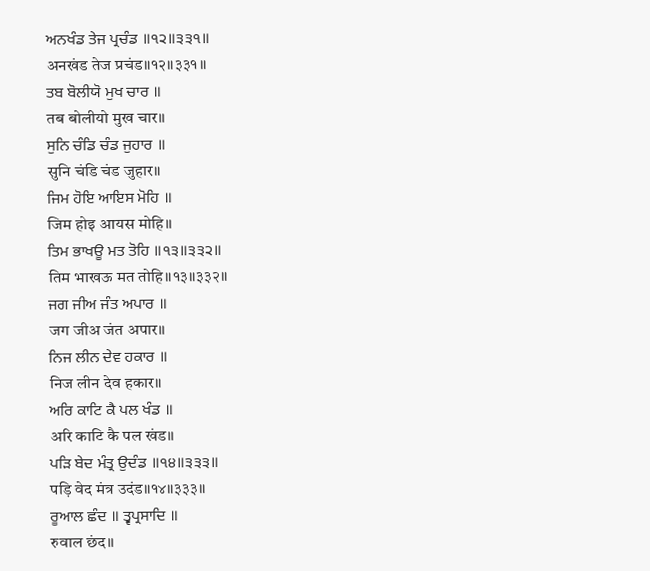ਅਨਖੰਡ ਤੇਜ ਪ੍ਰਚੰਡ ॥੧੨॥੩੩੧॥
अनखंड तेज प्रचंड॥१२॥३३१॥
ਤਬ ਬੋਲੀਯੋ ਮੁਖ ਚਾਰ ॥
तब बोलीयो मुख चार॥
ਸੁਨਿ ਚੰਡਿ ਚੰਡ ਜੁਹਾਰ ॥
सुनि चंडि चंड जुहार॥
ਜਿਮ ਹੋਇ ਆਇਸ ਮੋਹਿ ॥
जिम होइ आयस मोहि॥
ਤਿਮ ਭਾਖਊ ਮਤ ਤੋਹਿ ॥੧੩॥੩੩੨॥
तिम भाखऊ मत तोहि॥१३॥३३२॥
ਜਗ ਜੀਅ ਜੰਤ ਅਪਾਰ ॥
जग जीअ जंत अपार॥
ਨਿਜ ਲੀਨ ਦੇਵ ਹਕਾਰ ॥
निज लीन देव हकार॥
ਅਰਿ ਕਾਟਿ ਕੈ ਪਲ ਖੰਡ ॥
अरि काटि कै पल खंड॥
ਪੜਿ ਬੇਦ ਮੰਤ੍ਰ ਉਦੰਡ ॥੧੪॥੩੩੩॥
पड़ि वेद मंत्र उदंड॥१४॥३३३॥
ਰੂਆਲ ਛੰਦ ॥ ਤ੍ਵਪ੍ਰਸਾਦਿ ॥
रुवाल छंद॥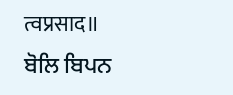त्वप्रसाद॥
ਬੋਲਿ ਬਿਪਨ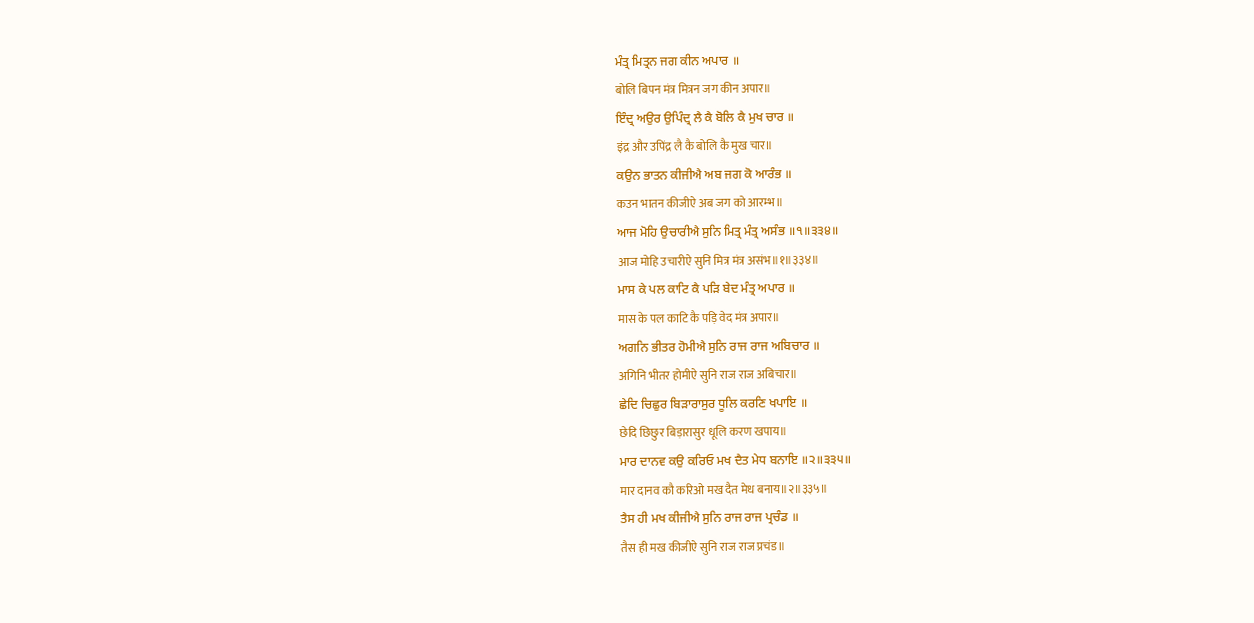ਮੰਤ੍ਰ ਮਿਤ੍ਰਨ ਜਗ ਕੀਨ ਅਪਾਰ ॥
बोलि बिपन मंत्र मित्रन जग कीन अपार॥
ਇੰਦ੍ਰ ਅਉਰ ਉਪਿੰਦ੍ਰ ਲੈ ਕੈ ਬੋਲਿ ਕੈ ਮੁਖ ਚਾਰ ॥
इंद्र और उपिंद्र लै कै बोलि कै मुख चार॥
ਕਉਨ ਭਾਤਨ ਕੀਜੀਐ ਅਬ ਜਗ ਕੋ ਆਰੰਭ ॥
कउन भातन कीजीऐ अब जग को आरम्भ॥
ਆਜ ਮੋਹਿ ਉਚਾਰੀਐ ਸੁਨਿ ਮਿਤ੍ਰ ਮੰਤ੍ਰ ਅਸੰਭ ॥੧॥੩੩੪॥
आज मोहि उचारीऐ सुनि मित्र मंत्र असंभ॥१॥३३४॥
ਮਾਸ ਕੇ ਪਲ ਕਾਟਿ ਕੈ ਪੜਿ ਬੇਦ ਮੰਤ੍ਰ ਅਪਾਰ ॥
मास के पल काटि कै पड़ि वेद मंत्र अपार॥
ਅਗਨਿ ਭੀਤਰ ਹੋਮੀਐ ਸੁਨਿ ਰਾਜ ਰਾਜ ਅਬਿਚਾਰ ॥
अगिनि भीतर होमीऐ सुनि राज राज अबिचार॥
ਛੇਦਿ ਚਿਛੁਰ ਬਿੜਾਰਾਸੁਰ ਧੂਲਿ ਕਰਣਿ ਖਪਾਇ ॥
छेदि छिछुर बिड़ारासुर धूलि करण खपाय॥
ਮਾਰ ਦਾਨਵ ਕਉ ਕਰਿਓ ਮਖ ਦੈਤ ਮੇਧ ਬਨਾਇ ॥੨॥੩੩੫॥
मार दानव कौ करिओ मख दैत मेध बनाय॥२॥३३५॥
ਤੈਸ ਹੀ ਮਖ ਕੀਜੀਐ ਸੁਨਿ ਰਾਜ ਰਾਜ ਪ੍ਰਚੰਡ ॥
तैस ही मख कीजीऐ सुनि राज राज प्रचंड॥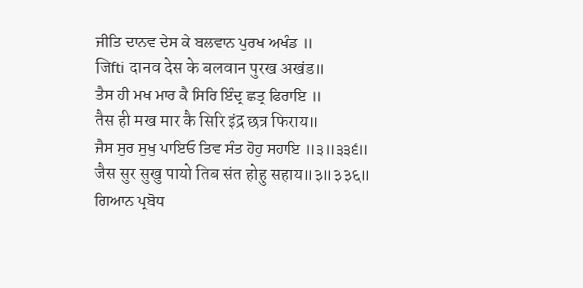ਜੀਤਿ ਦਾਨਵ ਦੇਸ ਕੇ ਬਲਵਾਨ ਪੁਰਖ ਅਖੰਡ ॥
जिfti दानव देस के बलवान पुरख अखंड॥
ਤੈਸ ਹੀ ਮਖ ਮਾਰ ਕੈ ਸਿਰਿ ਇੰਦ੍ਰ ਛਤ੍ਰ ਫਿਰਾਇ ॥
तैस ही मख मार कै सिरि इंद्र छत्र फिराय॥
ਜੈਸ ਸੁਰ ਸੁਖੁ ਪਾਇਓ ਤਿਵ ਸੰਤ ਹੋਹੁ ਸਹਾਇ ॥੩॥੩੩੬॥
जैस सुर सुखु पायो तिब संत होहु सहाय॥३॥३३६॥
ਗਿਆਨ ਪ੍ਰਬੋਧ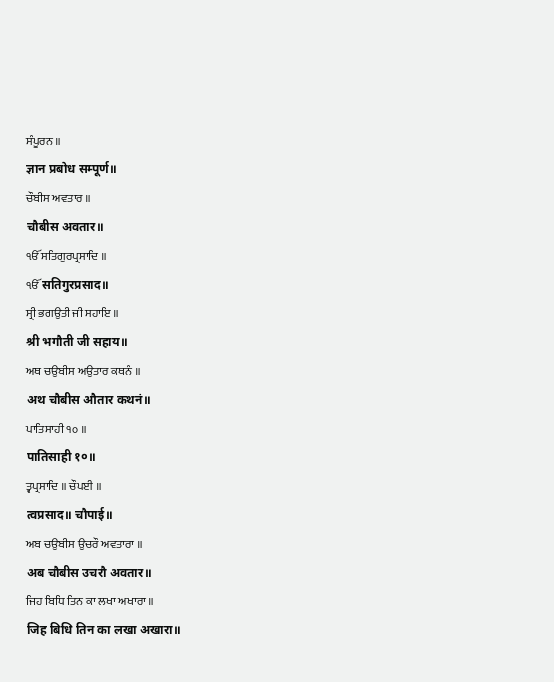ਸੰਪੂਰਨ ॥
ज्ञान प्रबोध सम्पूर्ण॥
ਚੌਬੀਸ ਅਵਤਾਰ ॥
चौबीस अवतार॥
ੴ ਸਤਿਗੁਰਪ੍ਰਸਾਦਿ ॥
ੴ सतिगुरप्रसाद॥
ਸ੍ਰੀ ਭਗਉਤੀ ਜੀ ਸਹਾਇ ॥
श्री भगौती जी सहाय॥
ਅਥ ਚਉਬੀਸ ਅਉਤਾਰ ਕਥਨੰ ॥
अथ चौबीस औतार कथनं॥
ਪਾਤਿਸਾਹੀ ੧੦ ॥
पातिसाही १०॥
ਤ੍ਵਪ੍ਰਸਾਦਿ ॥ ਚੌਪਈ ॥
त्वप्रसाद॥ चौपाई॥
ਅਬ ਚਉਬੀਸ ਉਚਰੌ ਅਵਤਾਰਾ ॥
अब चौबीस उचरौ अवतार॥
ਜਿਹ ਬਿਧਿ ਤਿਨ ਕਾ ਲਖਾ ਅਖਾਰਾ ॥
जिह बिधि तिन का लखा अखारा॥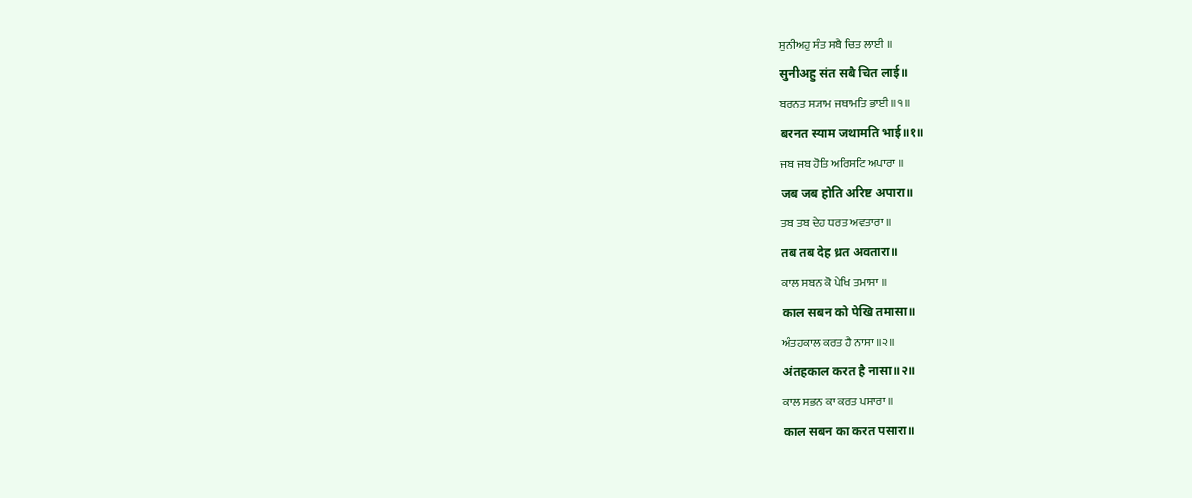ਸੁਨੀਅਹੁ ਸੰਤ ਸਬੈ ਚਿਤ ਲਾਈ ॥
सुनीअहु संत सबै चित लाई॥
ਬਰਨਤ ਸ੍ਯਾਮ ਜਥਾਮਤਿ ਭਾਈ ॥੧॥
बरनत स्याम जथामति भाई॥१॥
ਜਬ ਜਬ ਹੋਤਿ ਅਰਿਸਟਿ ਅਪਾਰਾ ॥
जब जब होति अरिष्ट अपारा॥
ਤਬ ਤਬ ਦੇਹ ਧਰਤ ਅਵਤਾਰਾ ॥
तब तब देह ध्रत अवतारा॥
ਕਾਲ ਸਬਨ ਕੋ ਪੇਖਿ ਤਮਾਸਾ ॥
काल सबन को पेखि तमासा॥
ਅੰਤਹਕਾਲ ਕਰਤ ਹੈ ਨਾਸਾ ॥੨॥
अंतहकाल करत है नासा॥२॥
ਕਾਲ ਸਭਨ ਕਾ ਕਰਤ ਪਸਾਰਾ ॥
काल सबन का करत पसारा॥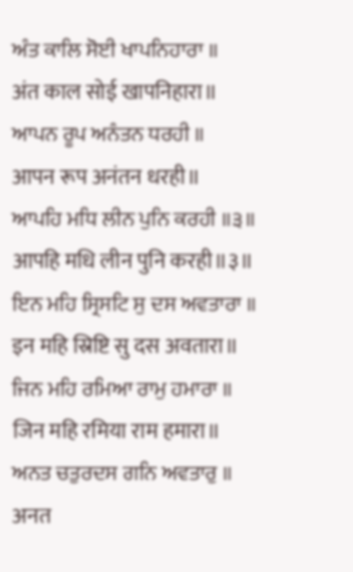ਅੰਤ ਕਾਲਿ ਸੋਈ ਖਾਪਨਿਹਾਰਾ ॥
अंत काल सोई खापनिहारा॥
ਆਪਨ ਰੂਪ ਅਨੰਤਨ ਧਰਹੀ ॥
आपन रूप अनंतन धरही॥
ਆਪਹਿ ਮਧਿ ਲੀਨ ਪੁਨਿ ਕਰਹੀ ॥੩॥
आपहि मधि लीन पुनि करही॥३॥
ਇਨ ਮਹਿ ਸ੍ਰਿਸਟਿ ਸੁ ਦਸ ਅਵਤਾਰਾ ॥
इन महि स्रिष्टि सु दस अवतारा॥
ਜਿਨ ਮਹਿ ਰਮਿਆ ਰਾਮੁ ਹਮਾਰਾ ॥
जिन महि रमिया राम हमारा॥
ਅਨਤ ਚਤੁਰਦਸ ਗਨਿ ਅਵਤਾਰੁ ॥
अनत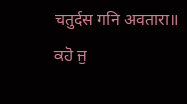चतुर्दस गनि अवतारा॥
ਕਹੋ ਜੁ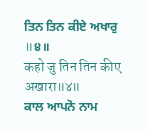ਤਿਨ ਤਿਨ ਕੀਏ ਅਖਾਰੁ ॥੪॥
कहो जु तिन तिन कीए अखारा॥४॥
ਕਾਲ ਆਪਨੋ ਨਾਮ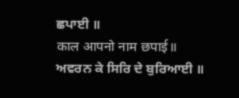ਛਪਾਈ ॥
काल आपनो नाम छपाई॥
ਅਵਰਨ ਕੇ ਸਿਰਿ ਦੇ ਬੁਰਿਆਈ ॥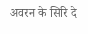अवरन के सिरि दे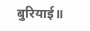बुरियाई॥